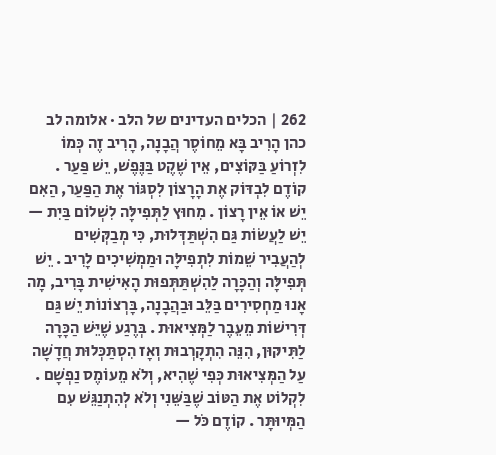262 | הכלים העדינים של הלב · אלומה לב כהן הָרִיב בָּא מֵחוֹסֶר הֲבָנָה, הָרִיב זֶה כְּמוֹ לִזְרוֹעַ בַּקּוֹצִים, אֵין שֶׁקֶט בַּנֶּפֶשׁ, יֵשׁ פַּעַר . קוֹדֶם לִבְדּוֹק אֶת הָרָצוֹן לִסְגּוֹר אֶת הַפַּעַר, הַאִם יֵשׁ אוֹ אֵין רָצוֹן . מִחוּץ לַתְּפִילָּה לִשְׁלוֹם בַּיִת — יֵשׁ לַעֲשׂוֹת גַּם הִשְׁתַּדְּלוּת, כִּי מְבַקְּשִׁים לְהַעֲבִיר שֵׁמוֹת לִתְפִילָּה וּמַמְשִׁיכִים לָרִיב . יֵשׁ תְּפִילָּה וְהַכָּרָה לַהִשְׁתַּתְּפוּת הָאִישִׁית בָּרִיב, מָה אָנוּ מַחְסִירִים בַּלֵּב וּבַהֲבָנָה, בָּרְצוֹנוֹת יֵשׁ גַּם דְּרִישׁוֹת מֵעֵבֶר לַמְּצִיאוּת . בְּרֶגַע שֶׁיֵּשׁ הַכָּרָה לַתִּיקּוּן, הִנֵּה הִתְקָרְבוּת וְאָז הִסְתַּכְּלוּת חֲדָשָׁה עַל הַמְּצִיאוּת כְּפִי שֶׁהִיא, וְלֹא מֵעוֹמֶס נַפְשָׁם . לִקְלוֹט אֶת הַטּוֹב שֶׁבַּשֵּׁנִי וְלֹא לְהִתְנַגֵּשׁ עִם הַמְּיוּתָּר . קוֹדֶם כֹּל —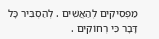מַפְסִיקִים לְהַאֲשִׁים . לְהַסְבִּיר כָּל דָּבָר כִּי רְחוֹקִים .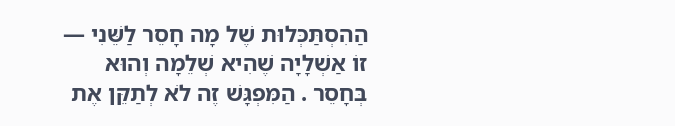הַהִסְתַּכְּלוּת שֶׁל מָה חָסֵר לַשֵּׁנִי — זוֹ אַשְׁלָיָה שֶׁהִיא שְׁלֵמָה וְהוּא בְּחָסֵר . הַמִּפְגָּשׁ זֶה לֹא לְתַקֵּן אֶת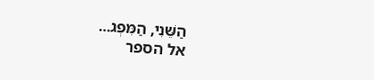הַשֵּׁנִי, הַמִּפְג...
אל הספר